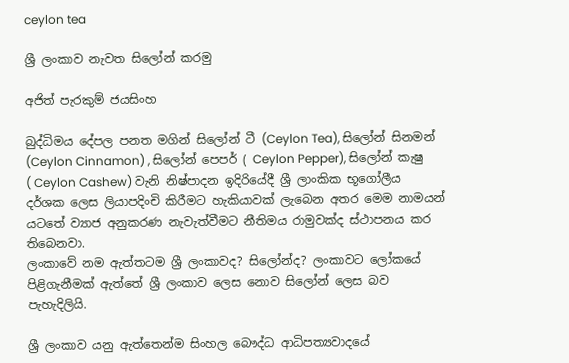ceylon tea

ශ්‍රී ලංකාව නැවත සිලෝන් කරමු

අජිත් පැරකුම් ජයසිංහ

බුද්ධිමය දේපල පනත මගින් සිලෝන් ටී (Ceylon Tea), සිලෝන් සිනමන් (Ceylon Cinnamon) , සිලෝන් පෙපර් ( Ceylon Pepper), සිලෝන් කැෂු ( Ceylon Cashew) වැනි නිෂ්පාදන ඉදිරියේදී ශ්‍රී ලාංකික භූගෝලීය දර්ශක ලෙස ලියාපදිංචි කිරීමට හැකියාවක් ලැබෙන අතර මෙම නාමයන් යටතේ ව්‍යාජ අනුකරණ නැවැත්වීමට නීතිමය රාමුවක්ද ස්ථාපනය කර තිබෙනවා.
ලංකාවේ නම ඇත්තටම ශ්‍රී ලංකාවද? සිලෝන්ද? ලංකාවට ලෝකයේ පිළිගැනීමක් ඇත්තේ ශ්‍රී ලංකාව ලෙස නොව සිලෝන් ලෙස බව පැහැදිලියි.

ශ්‍රී ලංකාව යනු ඇත්තෙන්ම සිංහල බෞද්ධ ආධිපත්‍යවාදයේ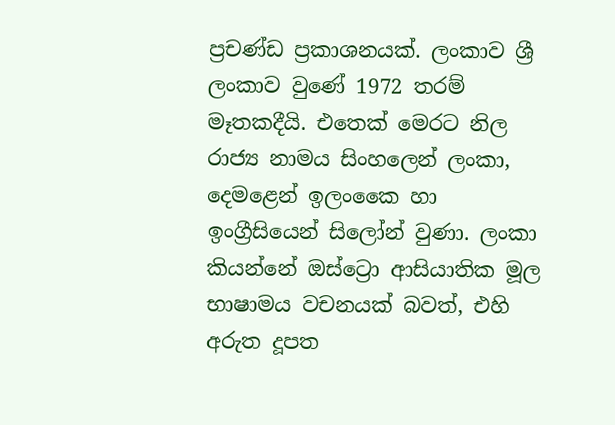ප්‍රචණ්ඩ ප්‍රකාශනයක්. ලංකාව ශ්‍රී ලංකාව වුණේ 1972 තරම් මෑතකදීයි. එතෙක් මෙරට නිල රාජ්‍ය නාමය සිංහලෙන් ලංකා, දෙමළෙන් ඉලංකෛ හා ඉංග්‍රීසියෙන් සිලෝන් වුණා. ලංකා කියන්නේ ඔස්ට්‍රො ආසියාතික මූල භාෂාමය වචනයක් බවත්, එහි අරුත දූපත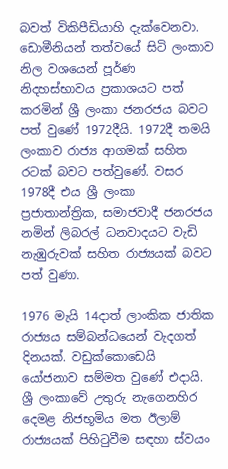බවත් විකිපීඩියාහි දැක්වෙනවා. ඩොමීනියන් තත්වයේ සිටි ලංකාව නිල වශයෙන් පූර්ණ නිදහස්භාවය ප්‍රකාශයට පත් කරමින් ශ්‍රී ලංකා ජනරජය බවට පත් වුණේ 1972දීයි. 1972දී තමයි ලංකාව රාජ්‍ය ආගමක් සහිත රටක් බවට පත්වුණේ. වසර 1978දී එය ශ්‍රී ලංකා ප්‍රජාතාන්ත්‍රික, සමාජවාදී ජනරජය නමින් ලිබරල් ධනවාදයට වැඩි නැඹුරුවක් සහිත රාජ්‍යයක් බවට පත් වුණා.

1976 මැයි 14දාත් ලාංකික ජාතික රාජ්‍යය සම්බන්ධයෙන් වැදගත් දිනයක්. වඩුක්කොඩෙයි යෝජනාව සම්මත වුණේ එදායි. ශ්‍රී ලංකාවේ උතුරු නැගෙනහිර දෙමළ නිජභූමිය මත ඊලාම් රාජ්‍යයක් පිහිටුවීම සඳහා ස්වයං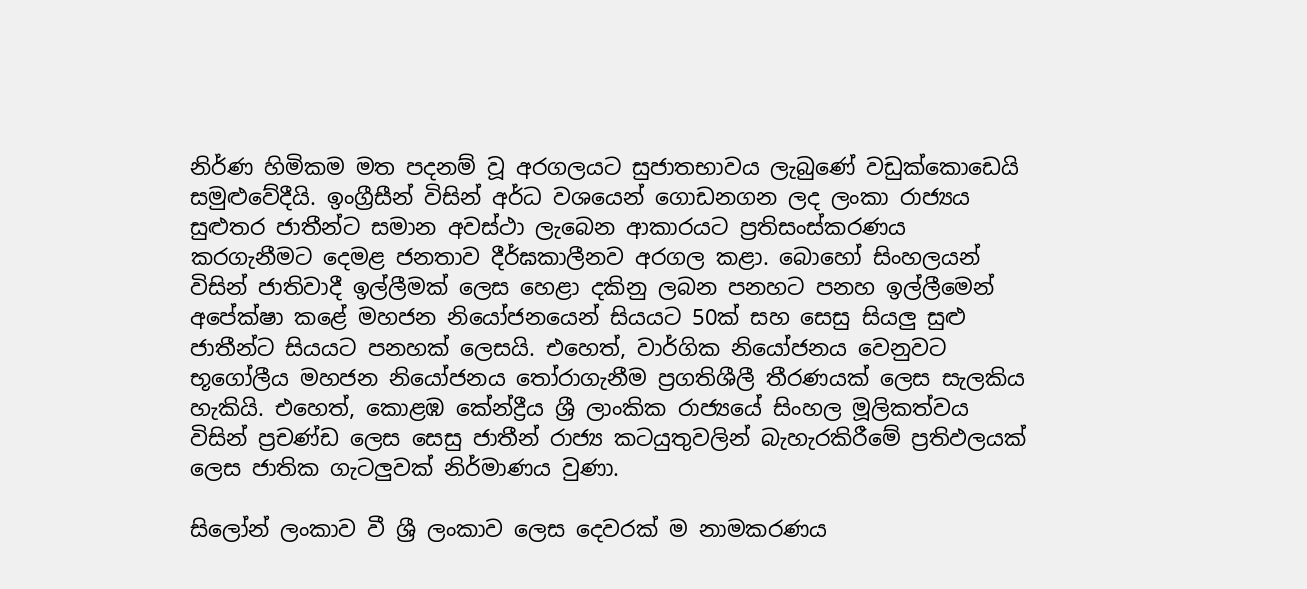නිර්ණ හිමිකම මත පදනම් වූ අරගලයට සුජාතභාවය ලැබුණේ වඩුක්කොඩෙයි සමුළුවේදීයි. ඉංග්‍රීසීන් විසින් අර්ධ වශයෙන් ගොඩනගන ලද ලංකා රාජ්‍යය සුළුතර ජාතීන්ට සමාන අවස්ථා ලැබෙන ආකාරයට ප්‍රතිසංස්කරණය කරගැනීමට දෙමළ ජනතාව දීර්ඝකාලීනව අරගල කළා. බොහෝ සිංහලයන් විසින් ජාතිවාදී ඉල්ලීමක් ලෙස හෙළා දකිනු ලබන පනහට පනහ ඉල්ලීමෙන් අපේක්ෂා කළේ මහජන නියෝජනයෙන් සියයට 50ක් සහ සෙසු සියලු සුළු ජාතීන්ට සියයට පනහක් ලෙසයි. එහෙත්, වාර්ගික නියෝජනය වෙනුවට භූගෝලීය මහජන නියෝජනය තෝරාගැනීම ප්‍රගතිශීලී තීරණයක් ලෙස සැලකිය හැකියි. එහෙත්, කොළඹ කේන්ද්‍රීය ශ්‍රී ලාංකික රාජ්‍යයේ සිංහල මූලිකත්වය විසින් ප්‍රචණ්ඩ ලෙස සෙසු ජාතීන් රාජ්‍ය කටයුතුවලින් බැහැරකිරීමේ ප්‍රතිඵලයක් ලෙස ජාතික ගැටලුවක් නිර්මාණය වුණා.

සිලෝන් ලංකාව වී ශ්‍රී ලංකාව ලෙස දෙවරක් ම නාමකරණය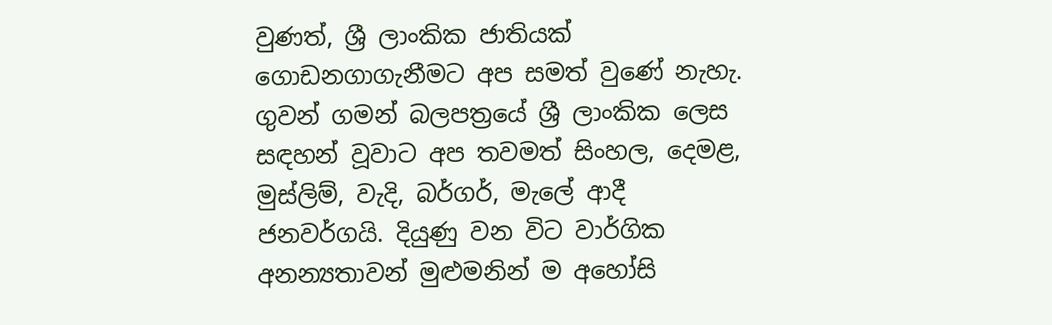වුණත්, ශ්‍රී ලාංකික ජාතියක් ගොඩනගාගැනීමට අප සමත් වුණේ නැහැ. ගුවන් ගමන් බලපත්‍රයේ ශ්‍රී ලාංකික ලෙස සඳහන් වූවාට අප තවමත් සිංහල, දෙමළ, මුස්ලිම්, වැදි, බර්ගර්, මැලේ ආදී ජනවර්ගයි. දියුණු වන විට වාර්ගික අනන්‍යතාවන් මුළුමනින් ම අහෝසි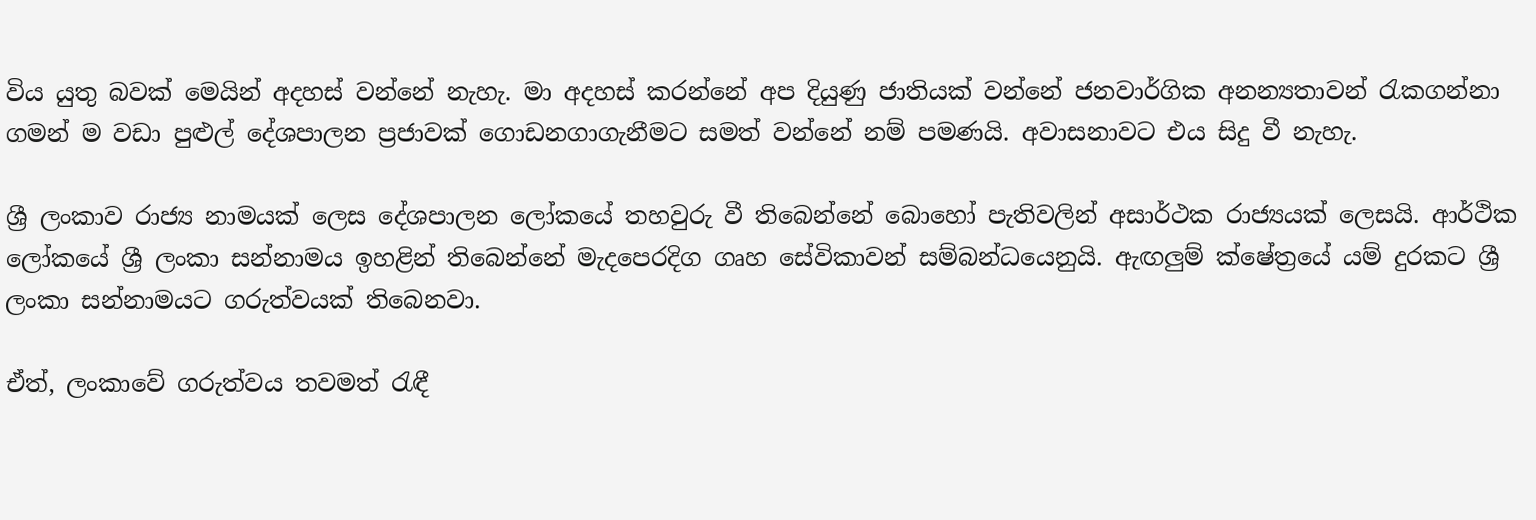විය යුතු බවක් මෙයින් අදහස් වන්නේ නැහැ. මා අදහස් කරන්නේ අප දියුණු ජාතියක් වන්නේ ජනවාර්ගික අනන්‍යතාවන් රැකගන්නා ගමන් ම වඩා පුළුල් දේශපාලන ප්‍රජාවක් ගොඩනගාගැනීමට සමත් වන්නේ නම් පමණයි. අවාසනාවට එය සිදු වී නැහැ.

ශ්‍රී ලංකාව රාජ්‍ය නාමයක් ලෙස දේශපාලන ලෝකයේ තහවුරු වී තිබෙන්නේ බොහෝ පැතිවලින් අසාර්ථක රාජ්‍යයක් ලෙසයි. ආර්ථික ලෝකයේ ශ්‍රී ලංකා සන්නාමය ඉහළින් තිබෙන්නේ මැදපෙරදිග ගෘහ සේවිකාවන් සම්බන්ධයෙනුයි. ඇඟලුම් ක්ෂේත්‍රයේ යම් දුරකට ශ්‍රී ලංකා සන්නාමයට ගරුත්වයක් තිබෙනවා.

ඒත්, ලංකාවේ ගරුත්වය තවමත් රැඳී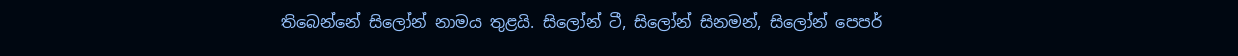තිබෙන්නේ සිලෝන් නාමය තුළයි. සිලෝන් ටී, සිලෝන් සිනමන්, සිලෝන් පෙපර්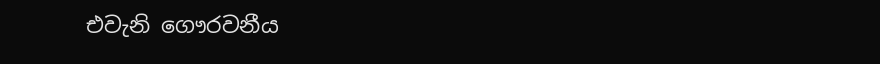එවැනි ගෞරවනීය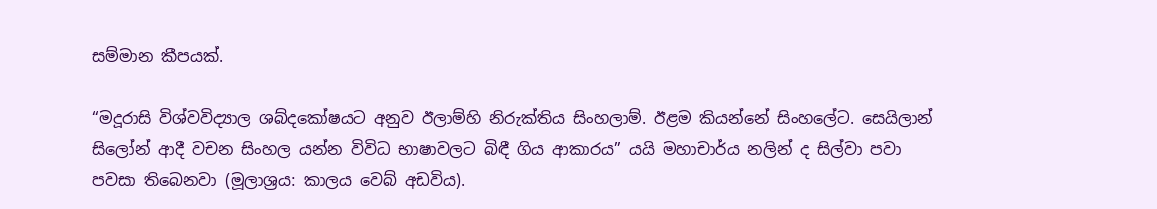සම්මාන කීපයක්.

“මදූරාසි විශ්වවිද්‍යාල ශබ්දකෝෂයට අනුව ඊලාම්හි නිරුක්තිය සිංහලාම්. ඊළම කියන්නේ සිංහලේට. සෙයිලාන් සිලෝන් ආදී වචන සිංහල යන්න විවිධ භාෂාවලට බිඳී ගිය ආකාරය” යයි මහාචාර්ය නලින් ද සිල්වා පවා පවසා තිබෙනවා (මූලාශ්‍රය: කාලය වෙබ් අඩවිය).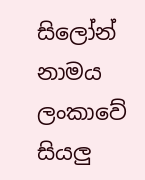සිලෝන් නාමය ලංකාවේ සියලු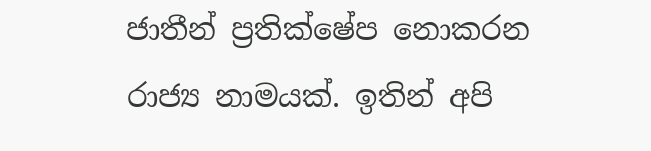ජාතීන් ප්‍රතික්ෂේප නොකරන රාජ්‍ය නාමයක්. ඉතින් අපි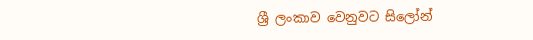ශ්‍රී ලංකාව වෙනුවට සිලෝන්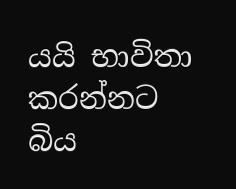යයි භාවිතා කරන්නට බිය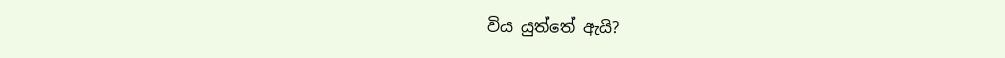විය යුත්තේ ඇයි?